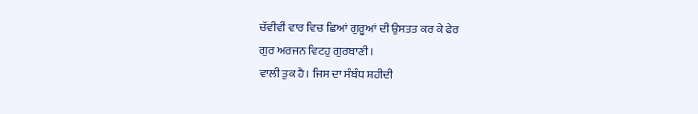ਚੱਵੀਵੀਂ ਵਾਰ ਵਿਚ ਛਿਆਂ ਗੁਰੂਆਂ ਦੀ ਉਸਤਤ ਕਰ ਕੇ ਫੇਰ
ਗੁਰ ਅਰਜਨ ਵਿਟਹੁ ਗੁਰਬਾਣੀ।
ਵਾਲੀ ਤੁਕ ਹੈ। ਜਿਸ ਦਾ ਸੰਬੰਧ ਸ਼ਹੀਦੀ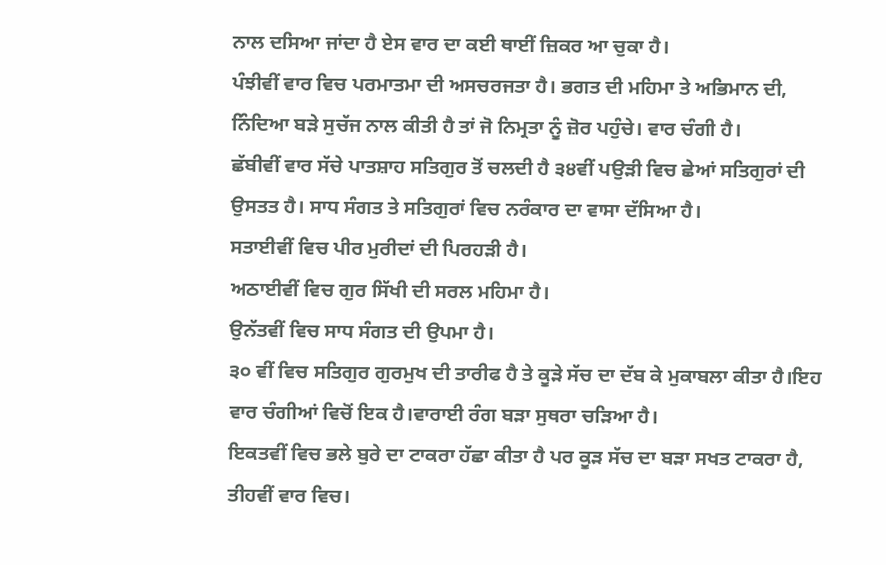ਨਾਲ ਦਸਿਆ ਜਾਂਦਾ ਹੈ ਏਸ ਵਾਰ ਦਾ ਕਈ ਥਾਈਂ ਜ਼ਿਕਰ ਆ ਚੁਕਾ ਹੈ।
ਪੰਝੀਵੀਂ ਵਾਰ ਵਿਚ ਪਰਮਾਤਮਾ ਦੀ ਅਸਚਰਜਤਾ ਹੈ। ਭਗਤ ਦੀ ਮਹਿਮਾ ਤੇ ਅਭਿਮਾਨ ਦੀ, ਨਿੰਦਿਆ ਬੜੇ ਸੁਚੱਜ ਨਾਲ ਕੀਤੀ ਹੈ ਤਾਂ ਜੋ ਨਿਮ੍ਰਤਾ ਨੂੰ ਜ਼ੋਰ ਪਹੁੰਚੇ। ਵਾਰ ਚੰਗੀ ਹੈ।
ਛੱਬੀਵੀਂ ਵਾਰ ਸੱਚੇ ਪਾਤਸ਼ਾਹ ਸਤਿਗੁਰ ਤੋਂ ਚਲਦੀ ਹੈ ੩੪ਵੀਂ ਪਉੜੀ ਵਿਚ ਛੇਆਂ ਸਤਿਗੁਰਾਂ ਦੀ ਉਸਤਤ ਹੈ। ਸਾਧ ਸੰਗਤ ਤੇ ਸਤਿਗੁਰਾਂ ਵਿਚ ਨਰੰਕਾਰ ਦਾ ਵਾਸਾ ਦੱਸਿਆ ਹੈ।
ਸਤਾਈਵੀਂ ਵਿਚ ਪੀਰ ਮੁਰੀਦਾਂ ਦੀ ਪਿਰਹੜੀ ਹੈ।
ਅਠਾਈਵੀਂ ਵਿਚ ਗੁਰ ਸਿੱਖੀ ਦੀ ਸਰਲ ਮਹਿਮਾ ਹੈ।
ਉਨੱਤਵੀਂ ਵਿਚ ਸਾਧ ਸੰਗਤ ਦੀ ਉਪਮਾ ਹੈ।
੩੦ ਵੀਂ ਵਿਚ ਸਤਿਗੁਰ ਗੁਰਮੁਖ ਦੀ ਤਾਰੀਫ ਹੈ ਤੇ ਕੂੜੇ ਸੱਚ ਦਾ ਦੱਬ ਕੇ ਮੁਕਾਬਲਾ ਕੀਤਾ ਹੈ।ਇਹ ਵਾਰ ਚੰਗੀਆਂ ਵਿਚੋਂ ਇਕ ਹੈ।ਵਾਰਾਈ ਰੰਗ ਬੜਾ ਸੁਥਰਾ ਚੜਿਆ ਹੈ।
ਇਕਤਵੀਂ ਵਿਚ ਭਲੇ ਬੁਰੇ ਦਾ ਟਾਕਰਾ ਹੱਛਾ ਕੀਤਾ ਹੈ ਪਰ ਕੂੜ ਸੱਚ ਦਾ ਬੜਾ ਸਖਤ ਟਾਕਰਾ ਹੈ, ਤੀਹਵੀਂ ਵਾਰ ਵਿਚ।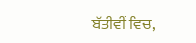ਬੱਤੀਵੀਂ ਵਿਚ,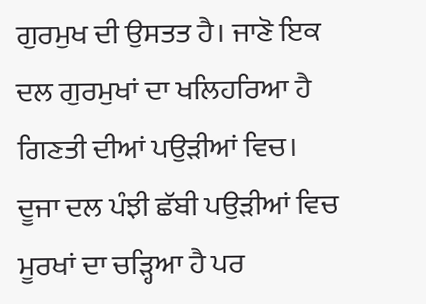ਗੁਰਮੁਖ ਦੀ ਉਸਤਤ ਹੈ। ਜਾਣੋ ਇਕ ਦਲ ਗੁਰਮੁਖਾਂ ਦਾ ਖਲਿਹਰਿਆ ਹੈ ਗਿਣਤੀ ਦੀਆਂ ਪਉੜੀਆਂ ਵਿਚ। ਦੂਜਾ ਦਲ ਪੰਝੀ ਛੱਬੀ ਪਉੜੀਆਂ ਵਿਚ ਮੂਰਖਾਂ ਦਾ ਚੜ੍ਹਿਆ ਹੈ ਪਰ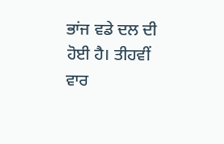ਭਾਂਜ ਵਡੇ ਦਲ ਦੀ ਹੋਈ ਹੈ। ਤੀਹਵੀਂ ਵਾਰ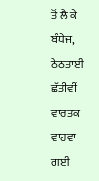ਤੋਂ ਲੈ ਕੇ ਬੰਧੇਜ, ਠੇਠਤਾਈ ਛੱਤੀਵੀਂ ਵਾਰਤਕ ਵਾਹਵਾ ਗਈ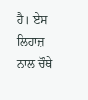ਹੈ। ਏਸ ਲਿਹਾਜ਼ ਨਾਲ ਚੌਥੇ